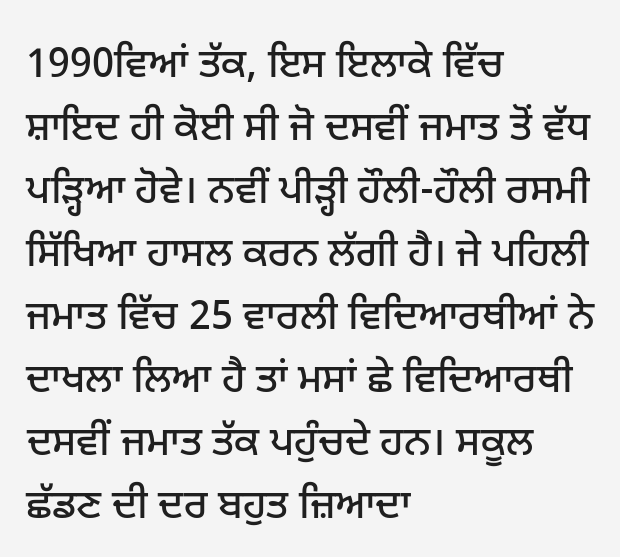1990ਵਿਆਂ ਤੱਕ, ਇਸ ਇਲਾਕੇ ਵਿੱਚ ਸ਼ਾਇਦ ਹੀ ਕੋਈ ਸੀ ਜੋ ਦਸਵੀਂ ਜਮਾਤ ਤੋਂ ਵੱਧ ਪੜ੍ਹਿਆ ਹੋਵੇ। ਨਵੀਂ ਪੀੜ੍ਹੀ ਹੌਲੀ-ਹੌਲੀ ਰਸਮੀ ਸਿੱਖਿਆ ਹਾਸਲ ਕਰਨ ਲੱਗੀ ਹੈ। ਜੇ ਪਹਿਲੀ ਜਮਾਤ ਵਿੱਚ 25 ਵਾਰਲੀ ਵਿਦਿਆਰਥੀਆਂ ਨੇ ਦਾਖਲਾ ਲਿਆ ਹੈ ਤਾਂ ਮਸਾਂ ਛੇ ਵਿਦਿਆਰਥੀ ਦਸਵੀਂ ਜਮਾਤ ਤੱਕ ਪਹੁੰਚਦੇ ਹਨ। ਸਕੂਲ ਛੱਡਣ ਦੀ ਦਰ ਬਹੁਤ ਜ਼ਿਆਦਾ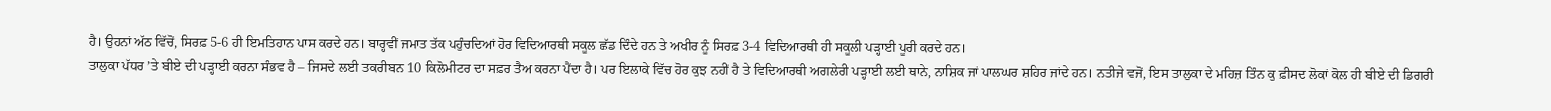ਹੈ। ਉਹਨਾਂ ਅੱਠ ਵਿੱਚੋਂ, ਸਿਰਫ਼ 5-6 ਹੀ ਇਮਤਿਹਾਨ ਪਾਸ ਕਰਦੇ ਹਨ। ਬਾਰ੍ਹਵੀਂ ਜਮਾਤ ਤੱਕ ਪਹੁੰਚਦਿਆਂ ਹੋਰ ਵਿਦਿਆਰਥੀ ਸਕੂਲ ਛੱਡ ਦਿੰਦੇ ਹਨ ਤੇ ਅਖੀਰ ਨੂੰ ਸਿਰਫ਼ 3-4 ਵਿਦਿਆਰਥੀ ਹੀ ਸਕੂਲੀ ਪੜ੍ਹਾਈ ਪੂਰੀ ਕਰਦੇ ਹਨ।
ਤਾਲੁਕਾ ਪੱਧਰ ’ਤੇ ਬੀਏ ਦੀ ਪੜ੍ਹਾਈ ਕਰਨਾ ਸੰਭਵ ਹੈ – ਜਿਸਦੇ ਲਈ ਤਕਰੀਬਨ 10 ਕਿਲੋਮੀਟਰ ਦਾ ਸਫ਼ਰ ਤੈਅ ਕਰਨਾ ਪੈਂਦਾ ਹੈ। ਪਰ ਇਲਾਕੇ ਵਿੱਚ ਹੋਰ ਕੁਝ ਨਹੀਂ ਹੈ ਤੇ ਵਿਦਿਆਰਥੀ ਅਗਲੇਰੀ ਪੜ੍ਹਾਈ ਲਈ ਥਾਨੇ, ਨਾਸ਼ਿਕ ਜਾਂ ਪਾਲਘਰ ਸ਼ਹਿਰ ਜਾਂਦੇ ਹਨ। ਨਤੀਜੇ ਵਜੋਂ, ਇਸ ਤਾਲੁਕਾ ਦੇ ਮਹਿਜ਼ ਤਿੰਨ ਕੁ ਫ਼ੀਸਦ ਲੋਕਾਂ ਕੋਲ ਹੀ ਬੀਏ ਦੀ ਡਿਗਰੀ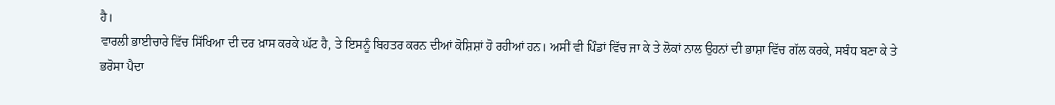ਹੈ।
ਵਾਰਲੀ ਭਾਈਚਾਰੇ ਵਿੱਚ ਸਿੱਖਿਆ ਦੀ ਦਰ ਖ਼ਾਸ ਕਰਕੇ ਘੱਟ ਹੈ, ਤੇ ਇਸਨੂੰ ਬਿਹਤਰ ਕਰਨ ਦੀਆਂ ਕੋਸ਼ਿਸ਼ਾਂ ਹੋ ਰਹੀਆਂ ਹਨ। ਅਸੀਂ ਵੀ ਪਿੰਡਾਂ ਵਿੱਚ ਜਾ ਕੇ ਤੇ ਲੋਕਾਂ ਨਾਲ ਉਹਨਾਂ ਦੀ ਭਾਸ਼ਾ ਵਿੱਚ ਗੱਲ ਕਰਕੇ, ਸਬੰਧ ਬਣਾ ਕੇ ਤੇ ਭਰੋਸਾ ਪੈਦਾ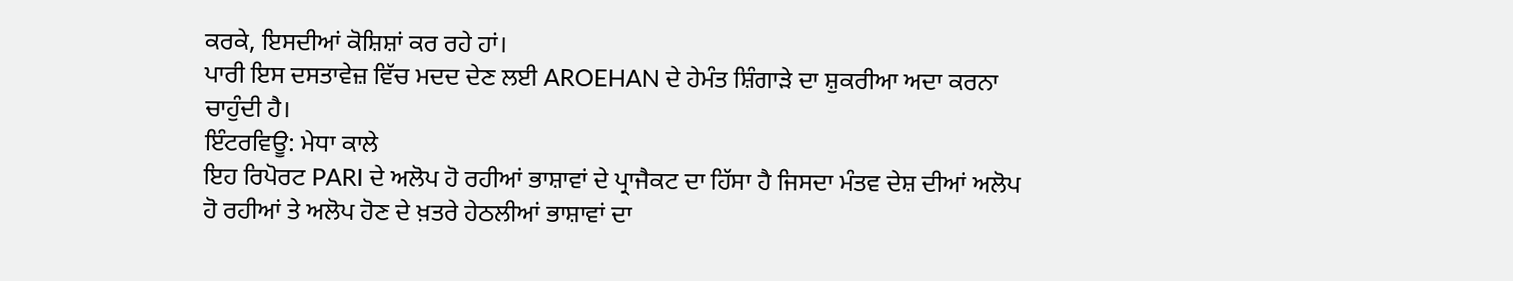ਕਰਕੇ, ਇਸਦੀਆਂ ਕੋਸ਼ਿਸ਼ਾਂ ਕਰ ਰਹੇ ਹਾਂ।
ਪਾਰੀ ਇਸ ਦਸਤਾਵੇਜ਼ ਵਿੱਚ ਮਦਦ ਦੇਣ ਲਈ AROEHAN ਦੇ ਹੇਮੰਤ ਸ਼ਿੰਗਾੜੇ ਦਾ ਸ਼ੁਕਰੀਆ ਅਦਾ ਕਰਨਾ ਚਾਹੁੰਦੀ ਹੈ।
ਇੰਟਰਵਿਊ: ਮੇਧਾ ਕਾਲੇ
ਇਹ ਰਿਪੋਰਟ PARI ਦੇ ਅਲੋਪ ਹੋ ਰਹੀਆਂ ਭਾਸ਼ਾਵਾਂ ਦੇ ਪ੍ਰਾਜੈਕਟ ਦਾ ਹਿੱਸਾ ਹੈ ਜਿਸਦਾ ਮੰਤਵ ਦੇਸ਼ ਦੀਆਂ ਅਲੋਪ ਹੋ ਰਹੀਆਂ ਤੇ ਅਲੋਪ ਹੋਣ ਦੇ ਖ਼ਤਰੇ ਹੇਠਲੀਆਂ ਭਾਸ਼ਾਵਾਂ ਦਾ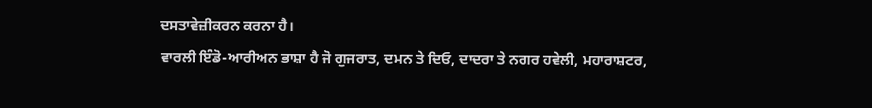ਦਸਤਾਵੇਜ਼ੀਕਰਨ ਕਰਨਾ ਹੈ।
ਵਾਰਲੀ ਇੰਡੋ-ਆਰੀਅਨ ਭਾਸ਼ਾ ਹੈ ਜੋ ਗੁਜਰਾਤ, ਦਮਨ ਤੇ ਦਿਓ, ਦਾਦਰਾ ਤੇ ਨਗਰ ਹਵੇਲੀ, ਮਹਾਰਾਸ਼ਟਰ,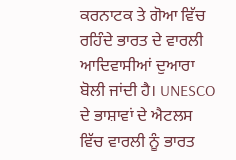ਕਰਨਾਟਕ ਤੇ ਗੋਆ ਵਿੱਚ ਰਹਿੰਦੇ ਭਾਰਤ ਦੇ ਵਾਰਲੀ ਆਦਿਵਾਸੀਆਂ ਦੁਆਰਾ ਬੋਲੀ ਜਾਂਦੀ ਹੈ। UNESCO ਦੇ ਭਾਸ਼ਾਵਾਂ ਦੇ ਐਟਲਸ ਵਿੱਚ ਵਾਰਲੀ ਨੂੰ ਭਾਰਤ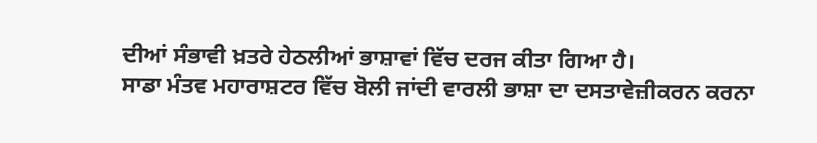ਦੀਆਂ ਸੰਭਾਵੀ ਖ਼ਤਰੇ ਹੇਠਲੀਆਂ ਭਾਸ਼ਾਵਾਂ ਵਿੱਚ ਦਰਜ ਕੀਤਾ ਗਿਆ ਹੈ।
ਸਾਡਾ ਮੰਤਵ ਮਹਾਰਾਸ਼ਟਰ ਵਿੱਚ ਬੋਲੀ ਜਾਂਦੀ ਵਾਰਲੀ ਭਾਸ਼ਾ ਦਾ ਦਸਤਾਵੇਜ਼ੀਕਰਨ ਕਰਨਾ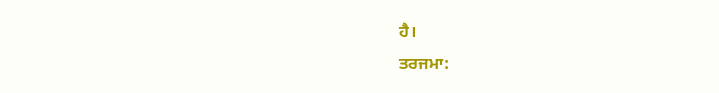ਹੈ।
ਤਰਜਮਾ: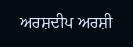ਅਰਸ਼ਦੀਪ ਅਰਸ਼ੀ